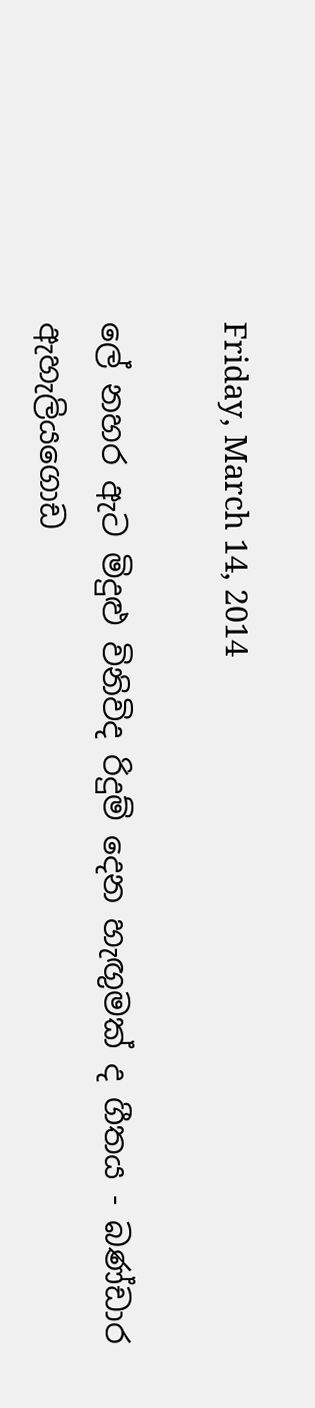Friday, March 14, 2014

ලේ නහර ඇට මිදුළු විනිවිද රිදුම් දෙන හැඟුමක් ද ගීතය - බණ්ඩාර ඇහැලියගොඩ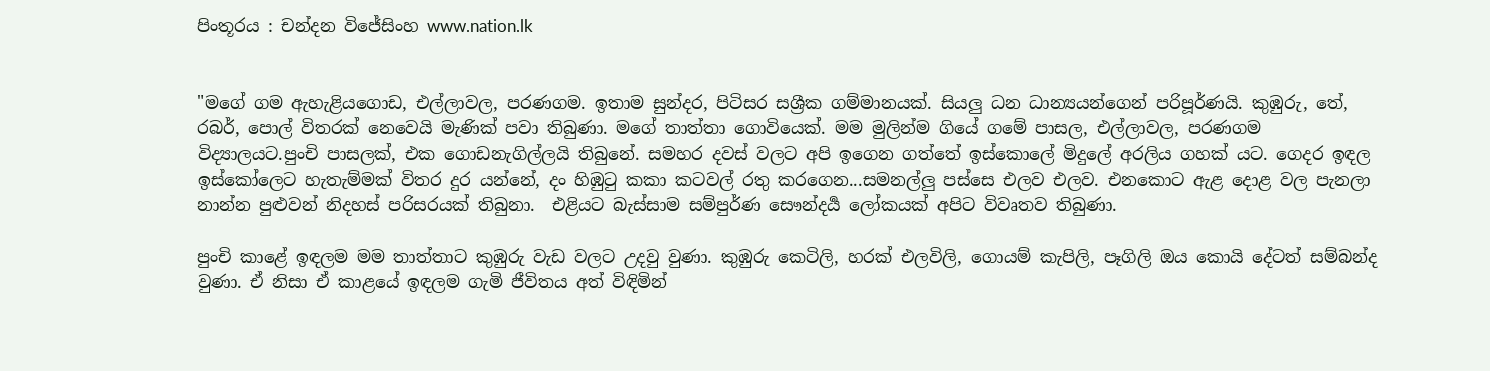පිංතූරය : චන්දන විජේසිංහ www.nation.lk


"මගේ ගම ඇහැළියගොඩ, එල්ලාවල, පරණගම. ඉතාම සුන්දර, පිටිසර සශ්‍රීක ගම්මානයක්. සියලු ධන ධාන්‍යයන්ගෙන් පරිපූර්ණයි. කුඹුරු, තේ, රබර්, පොල් විතරක් නෙවෙයි මැණික් පවා තිබුණා. මගේ තාත්තා ගොවියෙක්. මම මුලින්ම ගියේ ගමේ පාසල, එල්ලාවල, පරණගම විද්‍යාලයට.පුංචි පාසලක්, එක ගොඩනැගිල්ලයි තිබුනේ. සමහර දවස් වලට අපි ඉගෙන ගත්තේ ඉස්කොලේ මිදුලේ අරලිය ගහක් යට. ගෙදර ඉඳල ඉස්කෝලෙට හැතැම්මක් විතර දුර යන්නේ, දං හිඹුටු කකා කටවල් රතු කරගෙන...සමනල්ලු පස්සෙ එලව එලව. එනකොට ඇළ දොළ වල පැනලා නාන්න පුළුවන් නිදහස් පරිසරයක් තිබුනා.  එළියට බැස්සාම සම්පුර්ණ සෞන්දර්‍ය ලෝකයක් අපිට විවෘතව තිබුණා.

පුංචි කාළේ ඉඳලම මම තාත්තාට කුඹුරු වැඩ වලට උදවු වුණා. කුඹුරු කෙටිලි, හරක් එලවිලි, ගොයම් කැපිලි, පෑගිලි ඔය කොයි දේටත් සම්බන්ද වුණා. ඒ නිසා ඒ කාළයේ ඉඳලම ගැමි ජීවිතය අත් විඳිමින්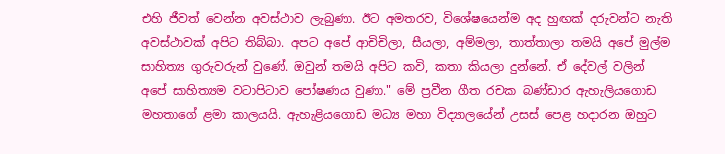එහි ජීවත් වෙන්න අවස්ථාව ලැබුණා. ඊට අමතරව, විශේෂයෙන්ම අද හුඟක් දරුවන්ට නැති අවස්ථාවක් අපිට තිබ්බා. අපට අපේ ආචිචිලා, සීයලා, අම්මලා, තාත්තාලා තමයි අපේ මුල්ම සාහිත්‍ය ගුරුවරුන් වුණේ. ඔවුන් තමයි අපිට කවි, කතා කියලා දුන්නේ. ඒ දේවල් වලින් අපේ සාහිත්‍යම වටාපිටාව පෝෂණය වුණා." මේ ප්‍රවීන ගීත රචක බණ්ඩාර ඇහැලියගොඩ මහතාගේ ළමා කාලයයි. ඇහැළියගොඩ මධ්‍ය මහා විද්‍යාලයේන් උසස් පෙළ හදාරන ඔහුට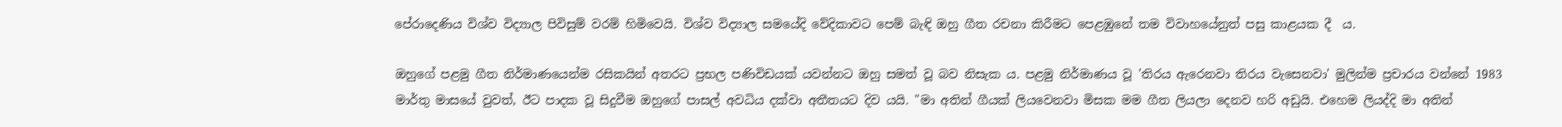පේරාදෙණිය විශ්ව විද්‍යාල පිවිසුම් වරම් හිමිවෙයි. විශ්ව විද්‍යාල සමයේදි වේදිකාවට පෙම් බැඳි ඔහු ගීත රචනා කිරීමට පෙළඹුනේ තම විවාහයේනුත් පසු කාළයක දී  ය.

ඔහුගේ පළමු ගීත නිර්මාණයෙන්ම රසිකයින් අතරට ප්‍රභල පණිවිඩයක් යවන්නට ඔහු සමත් වූ බව නිසැක ය. පළමු නිර්මාණය වූ 'තිරය ඇරෙනවා තිරය වැසෙනවා' මුලින්ම ප්‍රචාරය වන්නේ 1983 මාර්තු මාසයේ වුවත්, ඊට පාදක වූ සිදුවීම ඔහුගේ පාසල් අවධිය දක්වා අතීතයට දිව යයි. "මා අතින් ගීයක් ලියවෙනවා මිසක මම ගීත ලියලා දෙනව හරි අඩුයි. එහෙම ලියද්දි මා අතින්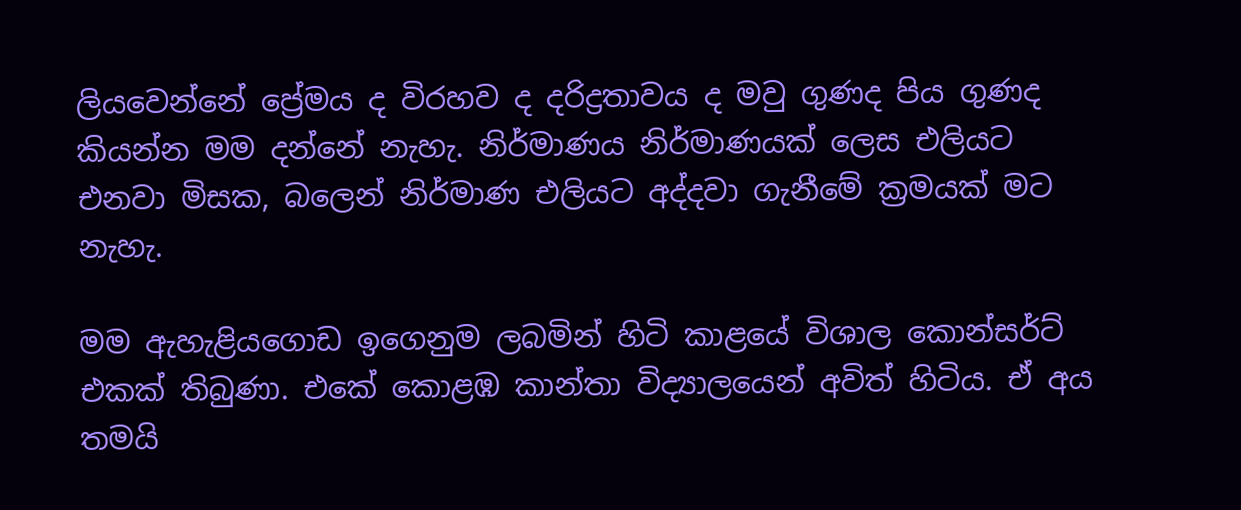ලියවෙන්නේ ප්‍රේමය ද විරහව ද දරිද්‍රතාවය ද මවු ගුණද පිය ගුණද කියන්න මම දන්නේ නැහැ. නිර්මාණය නිර්මාණයක් ලෙස එලියට එනවා මිසක, බලෙන් නිර්මාණ එලියට අද්දවා ගැනීමේ ක්‍රමයක් මට නැහැ.

මම ඇහැළියගොඩ ඉගෙනුම ලබමින් හිටි කාළයේ විශාල කොන්සර්ට් එකක් තිබුණා. එකේ කොළඹ කාන්තා විද්‍යාලයෙන් අවිත් හිටිය. ඒ අය තමයි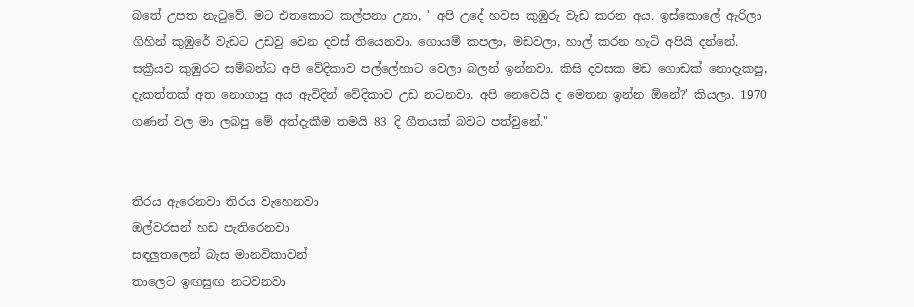බතේ උපත නැටුවේ. මට එතකොට කල්පනා උනා, ' අපි උදේ හවස කුඹුරු වැඩ කරන අය. ඉස්කොලේ ඇරිලා ගිහින් කුඹුරේ වැඩට උඩවු වෙන දවස් තියෙනවා. ගොයම් කපලා, මඩවලා, හාල් කරන හැටි අපියි දන්නේ. සක්‍රීයව කුඹුරට සම්බන්ධ අපි වේදිකාව පල්ලේහාට වෙලා බලන් ඉන්නවා. කිසි දවසක මඩ ගොඩක් නොදැකපු, දැකත්තක් අත නොගාපු අය ඇවිදින් වේදිකාව උඩ නටනවා. අපි නෙවෙයි ද මෙතන ඉන්න ඕනේ?' කියලා. 1970 ගණන් වල මා ලබපු මේ අත්දැකීම තමයි 83 දි ගීතයක් බවට පත්වුනේ."


තිරය ඇරෙනවා තිරය වැහෙනවා
ඔල්වරසන් හඩ පැතිරෙනවා
සඳලුතලෙන් බැස මානවිකාවන්
තාලෙට ඉඟසුඟ නටවනවා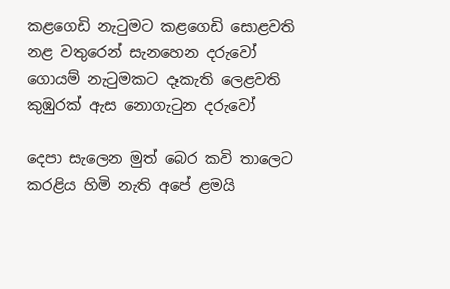කළගෙඩි නැටුමට කළගෙඩි සොළවති
නළ වතුරෙන් සැනහෙන දරුවෝ
ගොයම් නැටුමකට දෑකැති ලෙළවති
කුඹුරක් ඇස නොගැටුන දරුවෝ

දෙපා සැලෙන මුත් බෙර කවි තාලෙට
කරළිය හිමි නැති අපේ ළමයි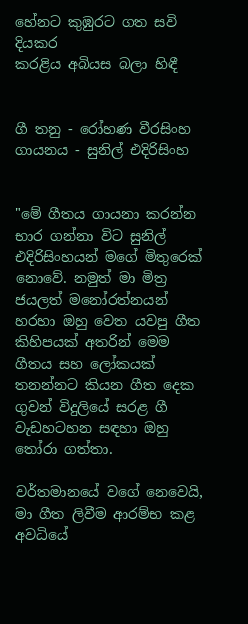හේනට කුඹුරට ගත සවි දියකර
කරළිය අබියස බලා හිඳී


ගී තනු - රෝහණ වීරසිංහ
ගායනය - සුනිල් එදිරිසිංහ


"මේ ගීතය ගායනා කරන්න භාර ගන්නා විට සුනිල් එදිරිසිංහයන් මගේ මිතුරෙක් නොවේ. නමුත් මා මිත්‍ර ජයලත් මනෝරත්නයන් හරහා ඔහු වෙත යවපු ගීත කිහිපයක් අතරින් මෙම ගීතය සහ ලෝකයක් තනන්නට කියන ගීත දෙක ගුවන් විදුලියේ සරළ ගී වැඩහටහන සඳහා ඔහු තෝරා ගත්තා.

වර්තමානයේ වගේ නෙවෙයි, මා ගීත ලිවීම ආරම්භ කළ අවධියේ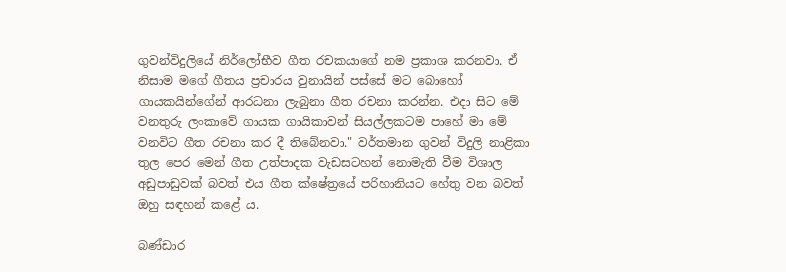ගුවන්විදුලියේ නිර්ලෝභීව ගීත රචකයාගේ නම ප්‍රකාශ කරනවා. ඒ නිසාම මගේ ගීතය ප්‍රචාරය වුනායින් පස්සේ මට බොහෝ ගායකයින්ගේන් ආරධනා ලැබුනා ගීත රචනා කරන්න. එදා සිට මේ වනතුරු ලංකාවේ ගායක ගායිකාවන් සියල්ලකටම පාහේ මා මේ වනවිට ගීත රචනා කර දී තිබේනවා." වර්තමාන ගුවන් විදුලි නාළිකා තුල පෙර මෙන් ගීත උත්පාදක වැඩසටහන් නොමැති වීම විශාල අඩුපාඩුවක් බවත් එය ගීත ක්ෂේත්‍රයේ පරිහානියට හේතු වන බවත් ඔහු සඳහන් කළේ ය.

බණ්ඩාර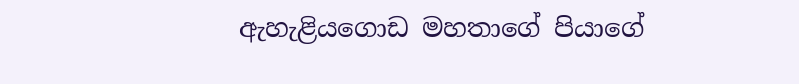ඇහැළියගොඩ මහතාගේ පියාගේ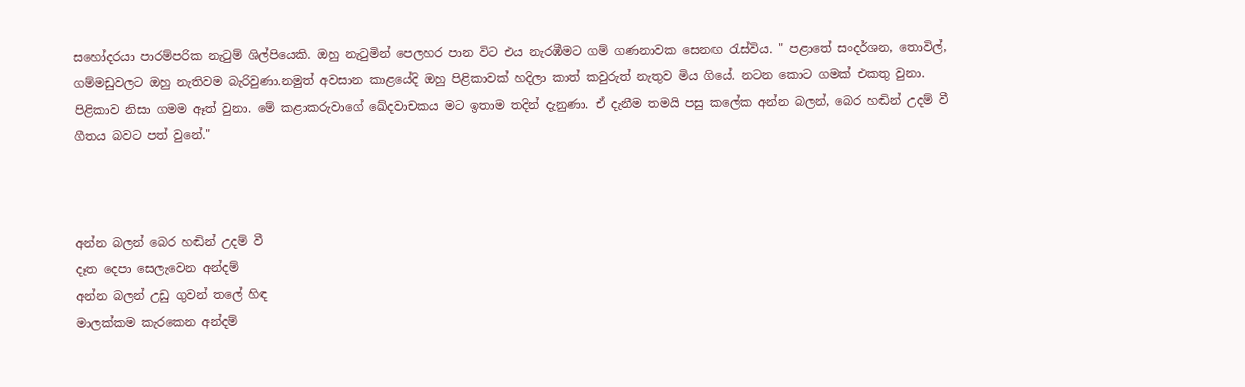සහෝදරයා පාරම්පරික නැටුම් ශිල්පියෙකි. ඔහු නැටුමින් පෙලහර පාන විට එය නැරඹීමට ගම් ගණනාවක සෙනඟ රැස්විය. " පළාතේ සංදර්ශන, තොවිල්, ගම්මඩුවලට ඔහු නැතිවම බැරිවුණා.නමුත් අවසාන කාළයේදි ඔහු පිළිකාවක් හදිලා කාත් කවුරුත් නැතුව මිය ගියේ. නටන කොට ගමක් එකතු වුනා. පිළිකාව නිසා ගමම ඈත් වුනා. මේ කළාකරුවාගේ ඛේදවාචකය මට ඉතාම තදින් දැනුණා. ඒ දැනීම තමයි පසු කලේක අන්න බලන්, බෙර හඬින් උදම් වී ගීතය බවට පත් වුනේ."



අන්න බලන් බෙර හඬින් උදම් වී
දෑත දෙපා සෙලැවෙන අන්දම්
අන්න බලන් උඩු ගුවන් තලේ හිඳ
මාලක්‌කම කැරකෙන අන්දම්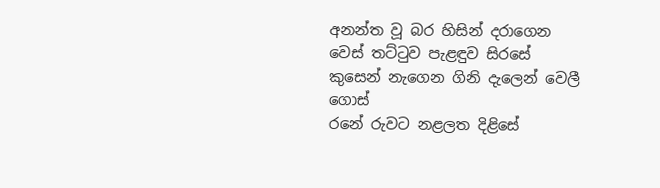අනන්ත වූ බර හිසින් දරාගෙන
වෙස්‌ තට්‌ටුව පැළඳුව සිරසේ
කුසෙන් නැගෙන ගිනි දැලෙන් වෙලී ගොස්‌
රනේ රුවට නළලත දිළිසේ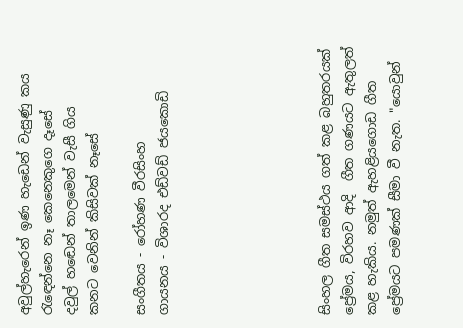අවුල්හැරෙන් ඉණ හැඩෙන් වැසුණු කය
රැඳෙන්නෙ නෑ කෙනෙකුගෙ දෑසේ
දවුල් හඬෙන් තාලමෙන් වැසී ගිය
කනට වෙනින් කිසිවක්‌ නෑසේ

සංගීතය - රෝහණ වීරසිංහ
ගායනය - විශාරද එඩ්වඩ් ජයකොඩි






සිංහල ගීත සමස්ථය ගත් කළ බහුතරයක් ප්‍රේමය, විරහව ආදි  ගීත ගණයට ඇතුලත් කළ හැකිය. නමුත් ඇහළියගොඩ ගීත ප්‍රේමයට පමණක් සීමා වී නැත. "යොවුන්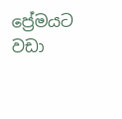ප්‍රේමයට වඩා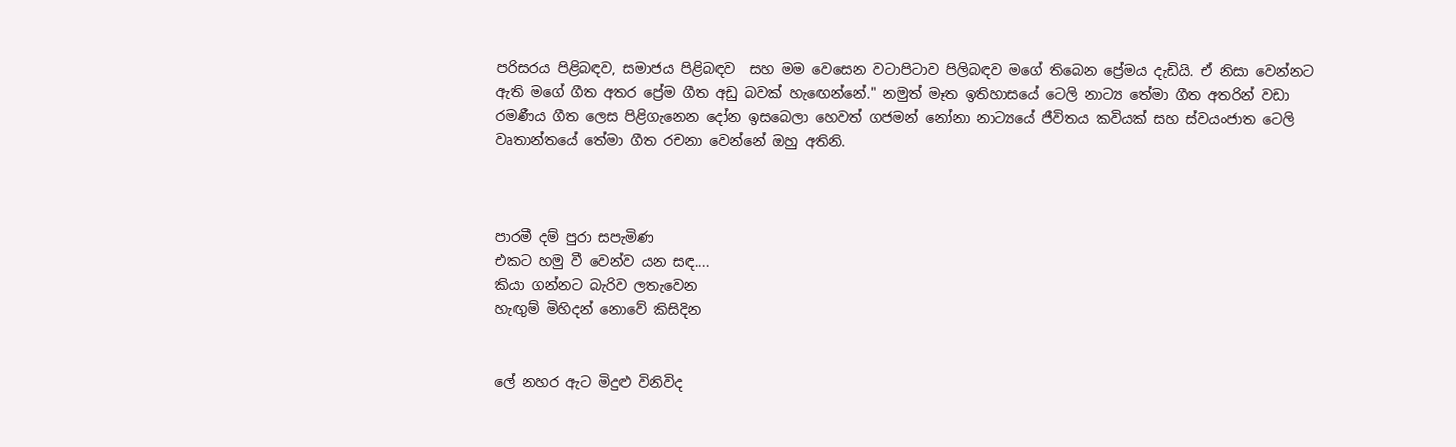පරිසරය පිළිබඳව, සමාජය පිළිබඳව  සහ මම වෙසෙන වටාපිටාව පිලිබඳව මගේ තිබෙන ප්‍රේමය දැඩියි. ඒ නිසා වෙන්නට ඇති මගේ ගීත අතර ප්‍රේම ගීත අඩු බවක් හැඟෙන්නේ." නමුත් මෑත ඉතිහාසයේ ටෙලි නාට්‍ය තේමා ගීත අතරින් වඩා රමණීය ගීත ලෙස පිළිගැනෙන දෝන ඉසබෙලා හෙවත් ගජමන් නෝනා නාට්‍යයේ ජීවිතය කවියක් සහ ස්වයංජාත ටෙලි වෘතාන්තයේ තේමා ගීත රචනා වෙන්නේ ඔහු අතිනි.



පාරමී දම් පුරා සපැමිණ
එකට හමු වී වෙන්ව යන සඳ....
කියා ගන්නට බැරිව ලතැවෙන
හැඟුම් මිහිදන් නොවේ කිසිදින


ලේ නහර ඇට මිදුළු විනිවිද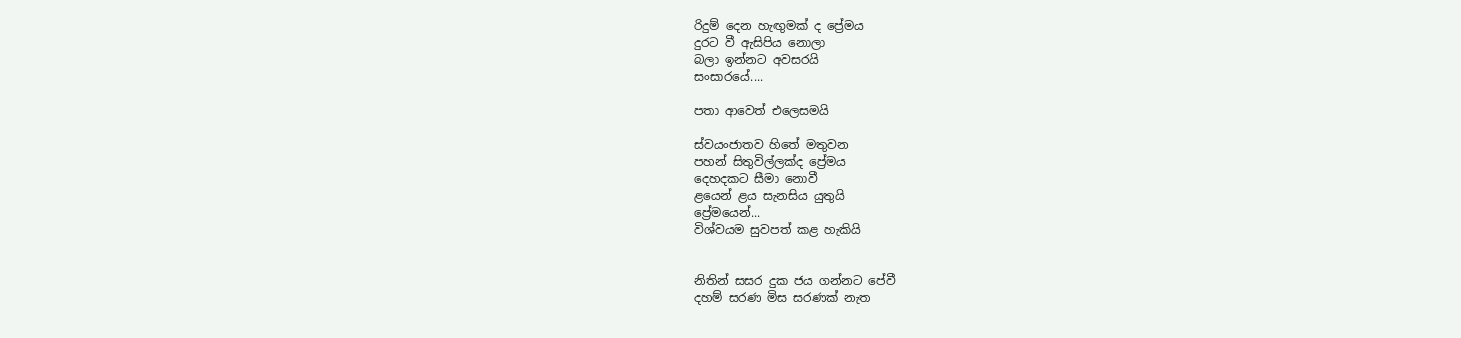රිදුම් දෙන හැඟුමක් ද ප්‍රේමය
දුරට වී ඇසිපිය නොලා
බලා ඉන්නට අවසරයි
සංසාරයේ....

පතා ආවෙත් එලෙසමයි

ස්වයංජාතව හිතේ මතුවන
පහන් සිතුවිල්ලක්ද ප්‍රේමය
දෙහදකට සීමා නොවී
ළයෙන් ළය සැනසිය යුතුයි
ප්‍රේමයෙන්...
විශ්වයම සුවපත් කළ හැකියි


නිතින් සසර දුක ජය ගන්නට පේවී
දහම් සරණ මිස සරණක් නැත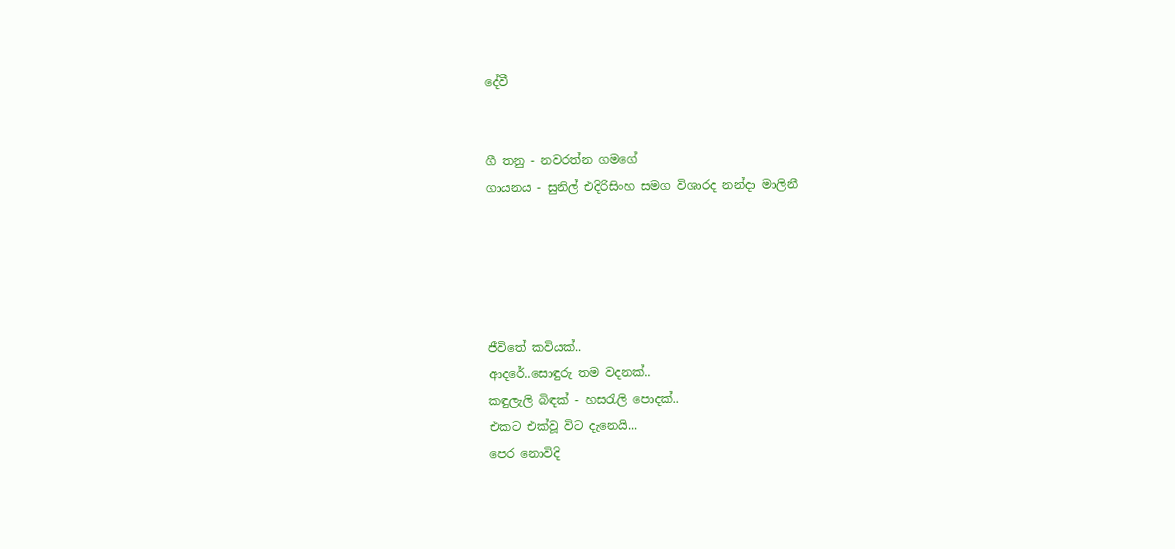දේවී


ගී තනු - නවරත්න ගමගේ
ගායනය - සුනිල් එදිරිසිංහ සමග විශාරද නන්දා මාලිනී





ජීවිතේ කවියක්..
ආදරේ..සොඳුරු තම වදනක්..
කඳුලැලි බිඳක් - හසරැලි පොදක්..
එකට එක්වූ විට දැනෙයි...
පෙර නොවිදි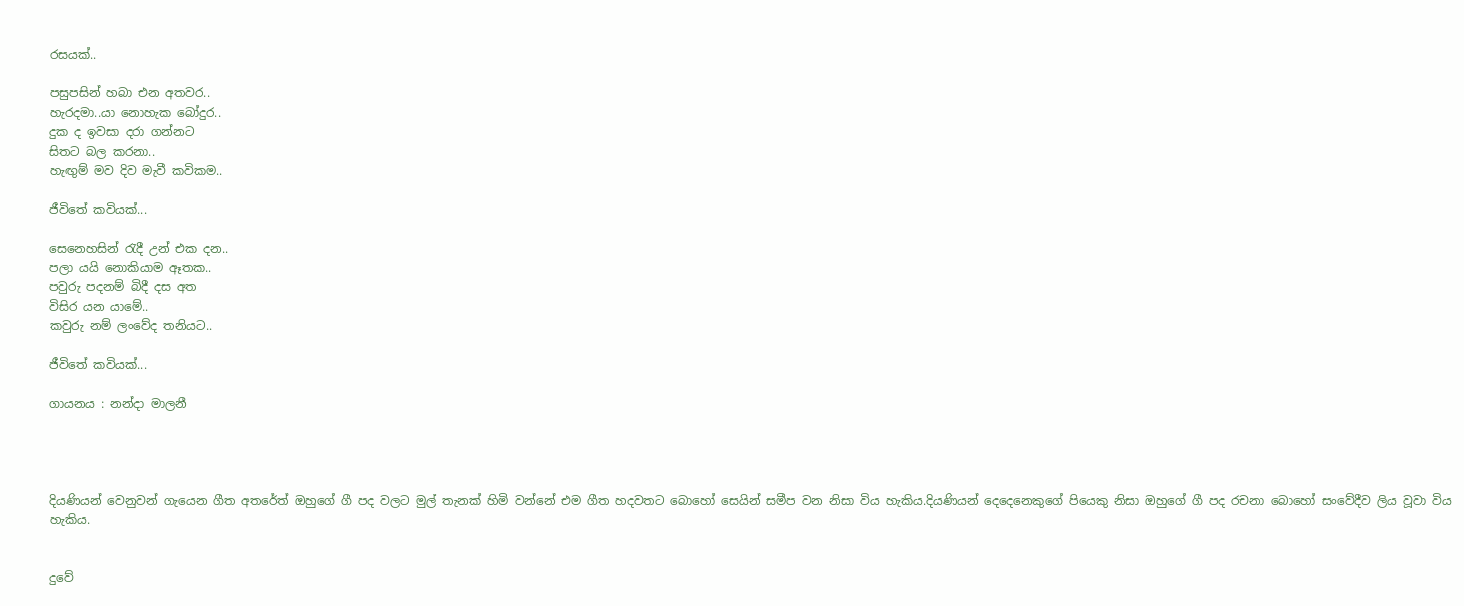රසයක්..

පසුපසින් හබා එන අතවර..
හැරදමා..යා නොහැක බෝදුර..
දුක ද ඉවසා දරා ගන්නට
සිතට බල කරනා..
හැඟුම් මව දිව මැවී කවිකම..

ජීවිතේ කවියක්...

සෙනෙහසින් රැදී උන් එක දන..
පලා යයි නොකියාම ඈතක..
පවුරු පදනම් බිදී දස අත
විසිර යන යාමේ..
කවුරු නම් ලංවේද තනියට..

ජීවිතේ කවියක්...

ගායනය : නන්දා මාලනී




දියණියන් වෙනුවන් ගැයෙන ගීත අතරේත් ඔහුගේ ගී පද වලට මුල් තැනක් හිමි වන්නේ එම ගීත හදවතට බොහෝ සෙයින් සමීප වන නිසා විය හැකිය.දියණියන් දෙදෙනෙකුගේ පියෙකු නිසා ඔහුගේ ගී පද රචනා බොහෝ සංවේදීව ලිය වූවා විය හැකිය.


දුවේ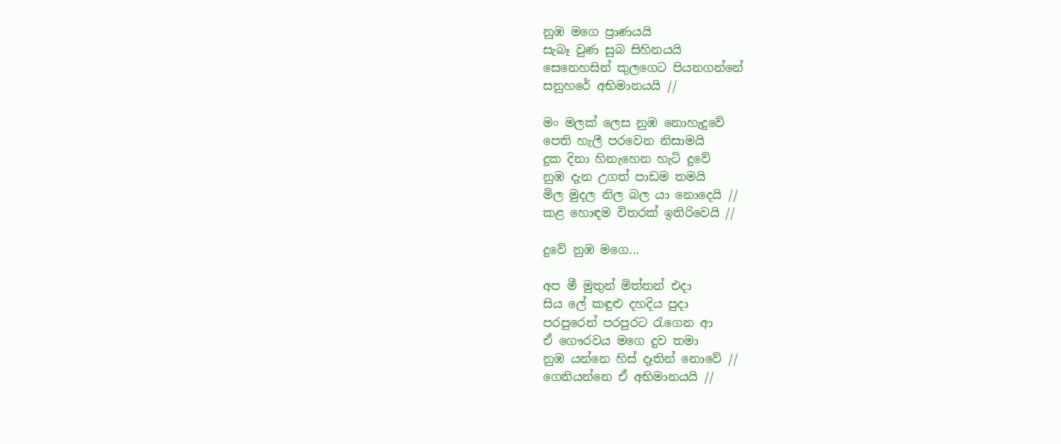නුඹ මගෙ ප්‍රාණයයි
සැබෑ වුණ සුබ සිහිනයයි
සෙනෙහසින් කුලගෙට පියනගන්නේ
සනුහරේ අභිමානයයි //

මං මලක් ලෙස නුඹ නොහැදුවේ
පෙති හැලී පරවෙන නිසාමයි
දුක දිනා හිනැහෙන හැටි දුවේ
නුඹ දැන උගත් පාඩම තමයි
මිල මුදල නිල බල යා නොදෙයි //
කළ හොඳම විතරක් ඉතිරිවෙයි //

දුවේ නුඹ මගෙ...

අප මී මුතුන් මිත්තන් එදා
සිය ලේ කඳුළු දහදිය පුදා
පරපුරෙන් පරපුරට රැගෙන ආ
ඒ ගෞරවය මගෙ දුව තමා
නුඹ යන්නෙ හිස් දෑතින් නොවේ //
ගෙනියන්නෙ ඒ අභිමානයයි //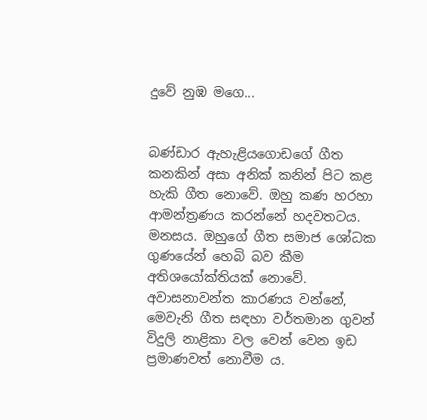දුවේ නුඹ මගෙ...


බණ්‌ඩාර ඇහැළියගොඩගේ ගීත කනකින් අසා අනික් කනින් පිට කළ හැකි ගීත නොවේ. ඔහු කණ හරහා ආමන්ත්‍රණය කරන්නේ හදවතටය. මනසය. ඔහුගේ ගීත සමාජ ශෝධක ගුණයේන් හෙබි බව කීම අතිශයෝක්තියක් නොවේ. අවාසනාවන්ත කාරණය වන්නේ, මෙවැනි ගීත සඳහා වර්තමාන ගුවන් විදුලි නාළිකා වල වෙන් වෙන ඉඩ ප්‍රමාණවත් නොවීම ය.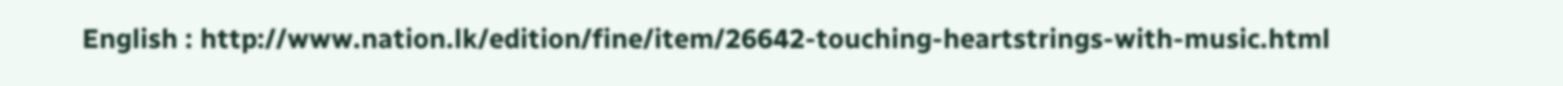English : http://www.nation.lk/edition/fine/item/26642-touching-heartstrings-with-music.html